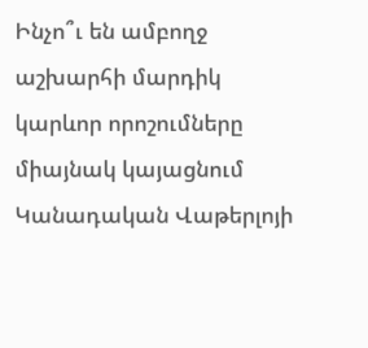Ինչո՞ւ են ամբողջ աշխարհի մարդիկ կարևոր որոշումները միայնակ կայացնում
Կանադական Վաթերլոյի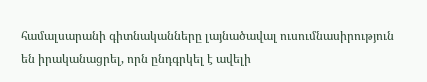համալսարանի գիտնականները լայնածավալ ուսումնասիրություն են իրականացրել, որն ընդգրկել է ավելի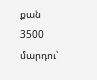քան 3500 մարդու՝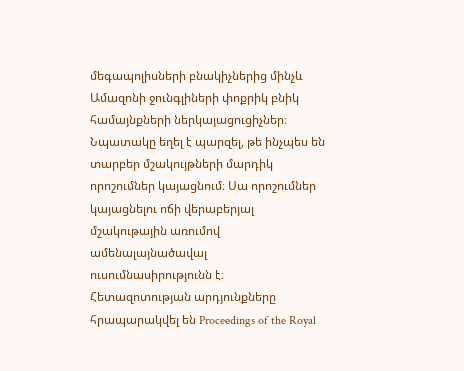մեգապոլիսների բնակիչներից մինչև Ամազոնի ջունգլիների փոքրիկ բնիկ համայնքների ներկայացուցիչներ։ Նպատակը եղել է պարզել, թե ինչպես են տարբեր մշակույթների մարդիկ որոշումներ կայացնում։ Սա որոշումներ կայացնելու ոճի վերաբերյալ մշակութային առումով ամենալայնածավալ ուսումնասիրությունն է։
Հետազոտության արդյունքները հրապարակվել են Proceedings of the Royal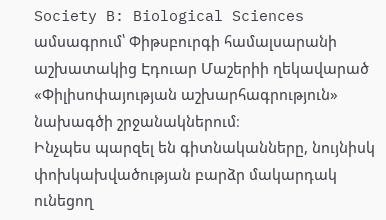Society B: Biological Sciences ամսագրում՝ Փիթսբուրգի համալսարանի աշխատակից Էդուար Մաշերիի ղեկավարած «Փիլիսոփայության աշխարհագրություն» նախագծի շրջանակներում։
Ինչպես պարզել են գիտնականները, նույնիսկ փոխկախվածության բարձր մակարդակ ունեցող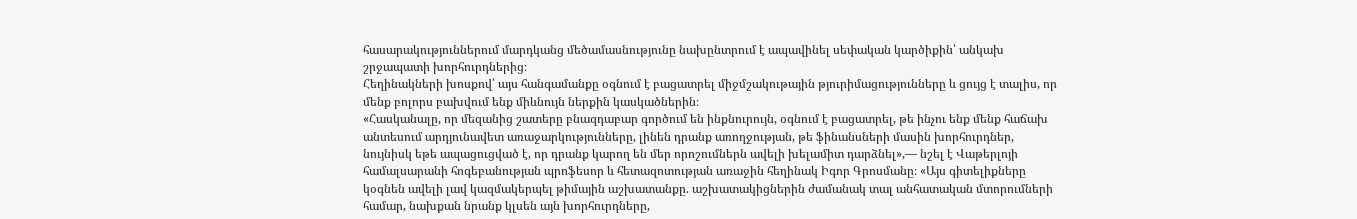հասարակություններում մարդկանց մեծամասնությունը նախընտրում է ապավինել սեփական կարծիքին՝ անկախ շրջապատի խորհուրդներից։
Հեղինակների խոսքով՝ այս հանգամանքը օգնում է բացատրել միջմշակութային թյուրիմացությունները և ցույց է տալիս, որ մենք բոլորս բախվում ենք միևնույն ներքին կասկածներին։
«Հասկանալը, որ մեզանից շատերը բնազդաբար գործում են ինքնուրույն, օգնում է բացատրել, թե ինչու ենք մենք հաճախ անտեսում արդյունավետ առաջարկությունները, լինեն դրանք առողջության, թե ֆինանսների մասին խորհուրդներ, նույնիսկ եթե ապացուցված է, որ դրանք կարող են մեր որոշումներն ավելի խելամիտ դարձնել»,— նշել է Վաթերլոյի համալսարանի հոգեբանության պրոֆեսոր և հետազոտության առաջին հեղինակ Իգոր Գրոսմանը։ «Այս գիտելիքները կօգնեն ավելի լավ կազմակերպել թիմային աշխատանքը. աշխատակիցներին ժամանակ տալ անհատական մտորումների համար, նախքան նրանք կլսեն այն խորհուրդները,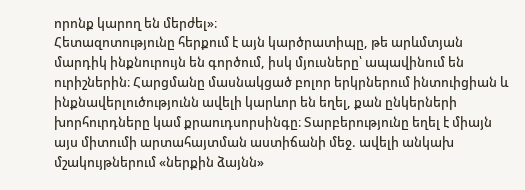որոնք կարող են մերժել»։
Հետազոտությունը հերքում է այն կարծրատիպը, թե արևմտյան մարդիկ ինքնուրույն են գործում, իսկ մյուսները՝ ապավինում են ուրիշներին։ Հարցմանը մասնակցած բոլոր երկրներում ինտուիցիան և ինքնավերլուծությունն ավելի կարևոր են եղել, քան ընկերների խորհուրդները կամ քրաուդսորսինգը։ Տարբերությունը եղել է միայն այս միտումի արտահայտման աստիճանի մեջ. ավելի անկախ մշակույթներում «ներքին ձայնն»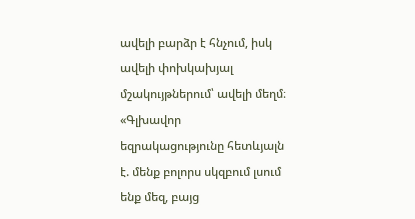ավելի բարձր է հնչում, իսկ ավելի փոխկախյալ մշակույթներում՝ ավելի մեղմ։
«Գլխավոր եզրակացությունը հետևյալն է. մենք բոլորս սկզբում լսում ենք մեզ, բայց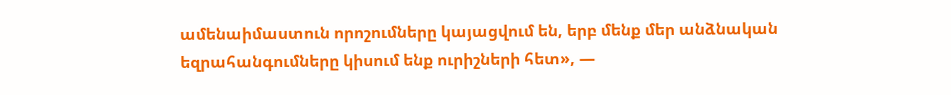ամենաիմաստուն որոշումները կայացվում են, երբ մենք մեր անձնական եզրահանգումները կիսում ենք ուրիշների հետ», —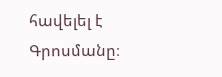հավելել է Գրոսմանը։